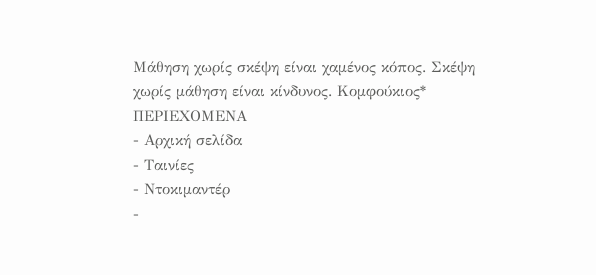Μάθηση χωρίς σκέψη είναι χαμένος κόπος. Σκέψη χωρίς μάθηση είναι κίνδυνος. Κομφούκιος*
ΠΕΡΙΕΧΟΜΕΝΑ
- Αρχική σελίδα
- Ταινίες
- Ντοκιμαντέρ
-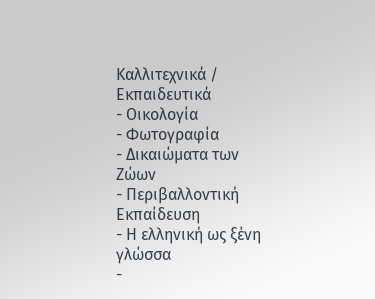Καλλιτεχνικά / Εκπαιδευτικά
- Οικολογία
- Φωτογραφία
- Δικαιώματα των Ζώων
- Περιβαλλοντική Εκπαίδευση
- Η ελληνική ως ξένη γλώσσα
-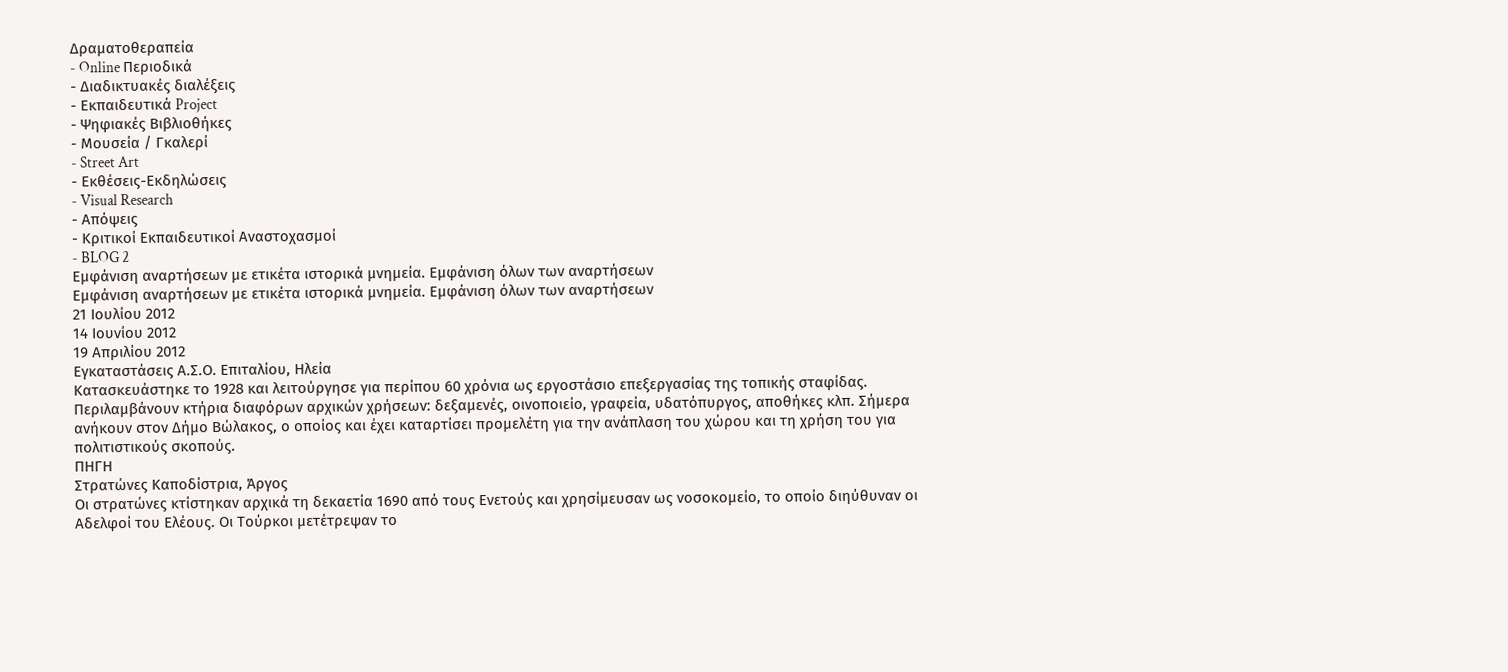Δραματοθεραπεία
- Online Περιοδικά
- Διαδικτυακές διαλέξεις
- Εκπαιδευτικά Project
- Ψηφιακές Βιβλιοθήκες
- Μουσεία / Γκαλερί
- Street Art
- Εκθέσεις-Εκδηλώσεις
- Visual Research
- Απόψεις
- Κριτικοί Εκπαιδευτικοί Αναστοχασμοί
- BLOG 2
Εμφάνιση αναρτήσεων με ετικέτα ιστορικά μνημεία. Εμφάνιση όλων των αναρτήσεων
Εμφάνιση αναρτήσεων με ετικέτα ιστορικά μνημεία. Εμφάνιση όλων των αναρτήσεων
21 Ιουλίου 2012
14 Ιουνίου 2012
19 Απριλίου 2012
Εγκαταστάσεις Α.Σ.Ο. Επιταλίου, Ηλεία
Κατασκευάστηκε το 1928 και λειτούργησε για περίπου 60 χρόνια ως εργοστάσιο επεξεργασίας της τοπικής σταφίδας. Περιλαμβάνουν κτήρια διαφόρων αρχικών χρήσεων: δεξαμενές, οινοποιείο, γραφεία, υδατόπυργος, αποθήκες κλπ. Σήμερα ανήκουν στον Δήμο Βώλακος, ο οποίος και έχει καταρτίσει προμελέτη για την ανάπλαση του χώρου και τη χρήση του για πολιτιστικούς σκοπούς.
ΠΗΓΗ
Στρατώνες Καποδίστρια, Άργος
Οι στρατώνες κτίστηκαν αρχικά τη δεκαετία 1690 από τους Ενετούς και χρησίμευσαν ως νοσοκομείο, το οποίο διηύθυναν οι Αδελφοί του Ελέους. Οι Τούρκοι μετέτρεψαν το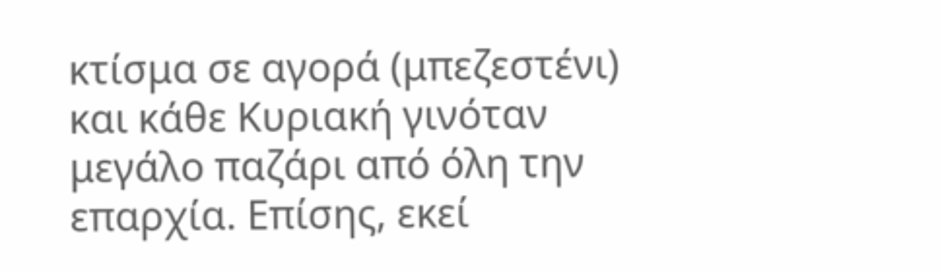κτίσμα σε αγορά (μπεζεστένι) και κάθε Κυριακή γινόταν μεγάλο παζάρι από όλη την επαρχία. Επίσης, εκεί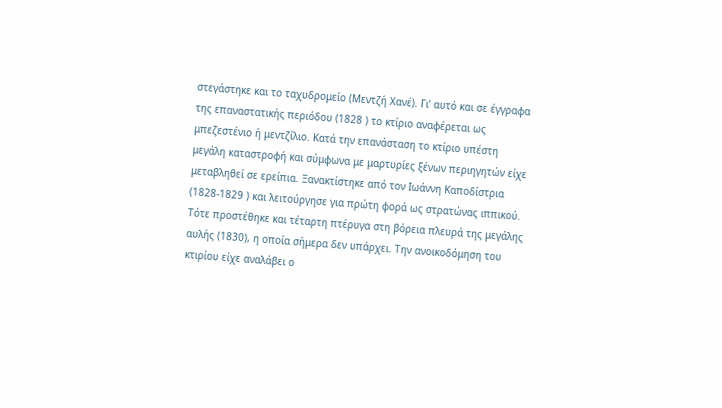στεγάστηκε και το ταχυδρομείο (Μεντζή Χανέ). Γι’ αυτό και σε έγγραφα της επαναστατικής περιόδου (1828 ) το κτίριο αναφέρεται ως μπεζεστένιο ή μεντζίλιο. Κατά την επανάσταση το κτίριο υπέστη μεγάλη καταστροφή και σύμφωνα με μαρτυρίες ξένων περιηγητών είχε μεταβληθεί σε ερείπια. Ξανακτίστηκε από τον Ιωάννη Καποδίστρια (1828-1829 ) και λειτούργησε για πρώτη φορά ως στρατώνας ιππικού. Τότε προστέθηκε και τέταρτη πτέρυγα στη βόρεια πλευρά της μεγάλης αυλής (1830), η οποία σήμερα δεν υπάρχει. Την ανοικοδόμηση του κτιρίου είχε αναλάβει ο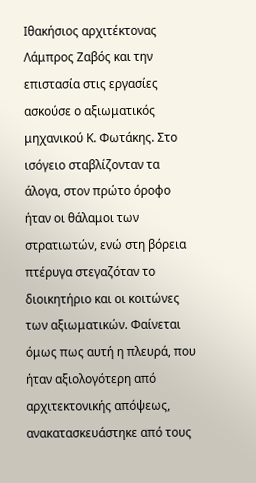Ιθακήσιος αρχιτέκτονας Λάμπρος Ζαβός και την επιστασία στις εργασίες ασκούσε ο αξιωματικός μηχανικού Κ. Φωτάκης. Στο ισόγειο σταβλίζονταν τα άλογα, στον πρώτο όροφο ήταν οι θάλαμοι των στρατιωτών, ενώ στη βόρεια πτέρυγα στεγαζόταν το διοικητήριο και οι κοιτώνες των αξιωματικών. Φαίνεται όμως πως αυτή η πλευρά, που ήταν αξιολογότερη από αρχιτεκτονικής απόψεως, ανακατασκευάστηκε από τους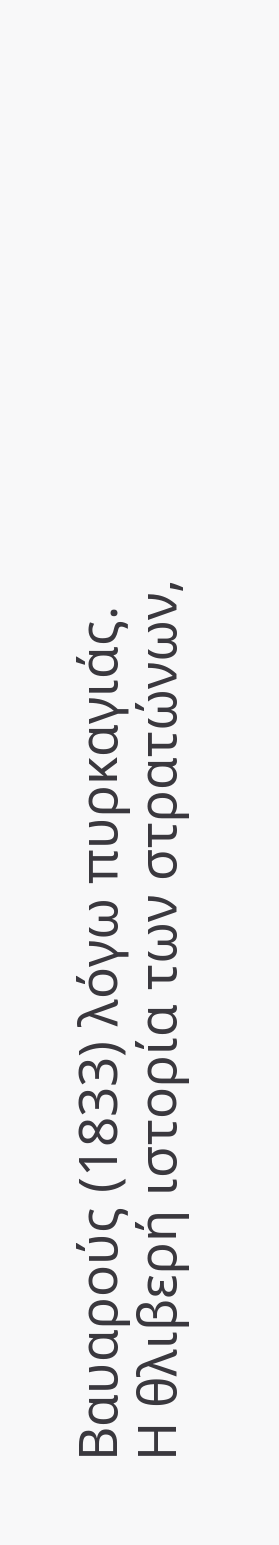Βαυαρούς (1833) λόγω πυρκαγιάς.
Η θλιβερή ιστορία των στρατώνων,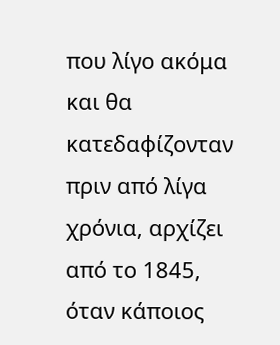που λίγο ακόμα και θα κατεδαφίζονταν πριν από λίγα χρόνια, αρχίζει από το 1845, όταν κάποιος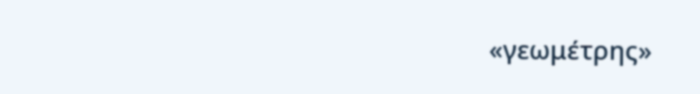«γεωμέτρης»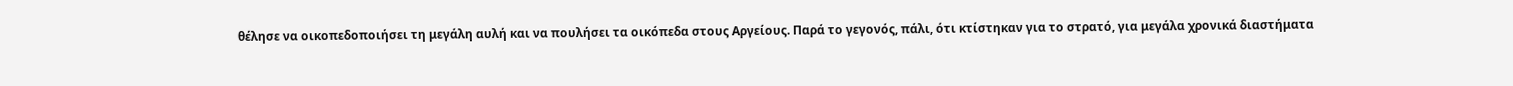θέλησε να οικοπεδοποιήσει τη μεγάλη αυλή και να πουλήσει τα οικόπεδα στους Αργείους. Παρά το γεγονός, πάλι, ότι κτίστηκαν για το στρατό, για μεγάλα χρονικά διαστήματα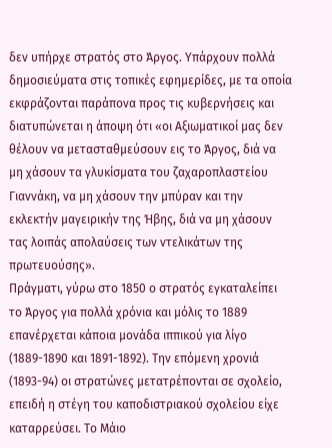δεν υπήρχε στρατός στο Άργος. Υπάρχουν πολλά δημοσιεύματα στις τοπικές εφημερίδες, με τα οποία εκφράζονται παράπονα προς τις κυβερνήσεις και διατυπώνεται η άποψη ότι «οι Αξιωματικοί μας δεν θέλουν να μετασταθμεύσουν εις το Άργος, διά να μη χάσουν τα γλυκίσματα του ζαχαροπλαστείου Γιαννάκη, να μη χάσουν την μπύραν και την εκλεκτήν μαγειρικήν της Ήβης, διά να μη χάσουν τας λοιπάς απολαύσεις των ντελικάτων της πρωτευούσης».
Πράγματι, γύρω στο 1850 ο στρατός εγκαταλείπει το Άργος για πολλά χρόνια και μόλις το 1889 επανέρχεται κάποια μονάδα ιππικού για λίγο (1889-1890 και 1891-1892). Την επόμενη χρονιά (1893-94) οι στρατώνες μετατρέπονται σε σχολείο, επειδή η στέγη του καποδιστριακού σχολείου είχε καταρρεύσει. Το Μάιο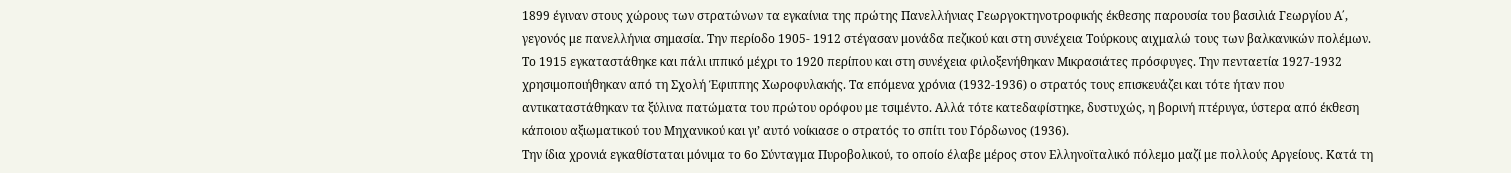1899 έγιναν στους χώρους των στρατώνων τα εγκαίνια της πρώτης Πανελλήνιας Γεωργοκτηνοτροφικής έκθεσης παρουσία του βασιλιά Γεωργίου Α΄, γεγονός με πανελλήνια σημασία. Την περίοδο 1905- 1912 στέγασαν μονάδα πεζικού και στη συνέχεια Τούρκους αιχμαλώ τους των βαλκανικών πολέμων.
Το 1915 εγκαταστάθηκε και πάλι ιππικό μέχρι το 1920 περίπου και στη συνέχεια φιλοξενήθηκαν Μικρασιάτες πρόσφυγες. Την πενταετία 1927-1932 χρησιμοποιήθηκαν από τη Σχολή Έφιππης Χωροφυλακής. Τα επόμενα χρόνια (1932-1936) ο στρατός τους επισκευάζει και τότε ήταν που αντικαταστάθηκαν τα ξύλινα πατώματα του πρώτου ορόφου με τσιμέντo. Αλλά τότε κατεδαφίστηκε, δυστυχώς, η βορινή πτέρυγα, ύστερα από έκθεση κάποιου αξιωματικού του Μηχανικού και γι’ αυτό νοίκιασε ο στρατός το σπίτι του Γόρδωνος (1936).
Την ίδια χρονιά εγκαθίσταται μόνιμα το 6ο Σύνταγμα Πυροβολικού, το οποίο έλαβε μέρος στον Ελληνοϊταλικό πόλεμο μαζί με πολλούς Αργείους. Κατά τη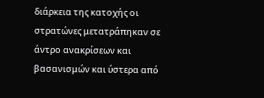διάρκεια της κατοχής οι στρατώνες μετατράπηκαν σε άντρο ανακρίσεων και βασανισμών και ύστερα από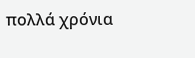πολλά χρόνια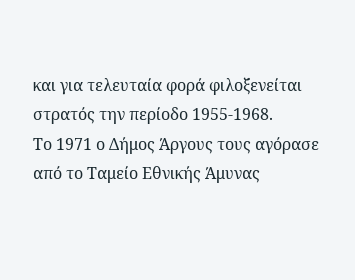και για τελευταία φορά φιλοξενείται στρατός την περίοδο 1955-1968.
Το 1971 ο Δήμος Άργους τους αγόρασε από το Ταμείο Εθνικής Άμυνας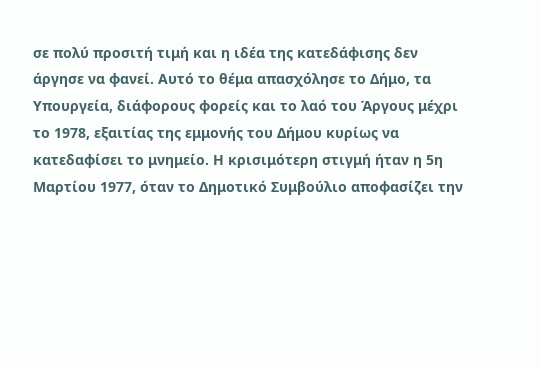σε πολύ προσιτή τιμή και η ιδέα της κατεδάφισης δεν άργησε να φανεί. Αυτό το θέμα απασχόλησε το Δήμο, τα Υπουργεία, διάφορους φορείς και το λαό του Άργους μέχρι το 1978, εξαιτίας της εμμονής του Δήμου κυρίως να κατεδαφίσει το μνημείο. Η κρισιμότερη στιγμή ήταν η 5η Μαρτίου 1977, όταν το Δημοτικό Συμβούλιο αποφασίζει την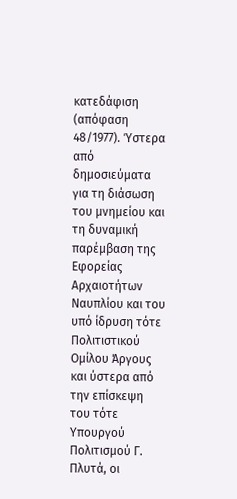κατεδάφιση (απόφαση 48/1977). Ύστερα από δημοσιεύματα για τη διάσωση του μνημείου και τη δυναμική παρέμβαση της Εφορείας Αρχαιοτήτων Ναυπλίου και του υπό ίδρυση τότε Πολιτιστικού Ομίλου Άργους και ύστερα από την επίσκεψη του τότε Υπουργού Πολιτισμού Γ. Πλυτά, οι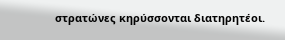στρατώνες κηρύσσονται διατηρητέοι.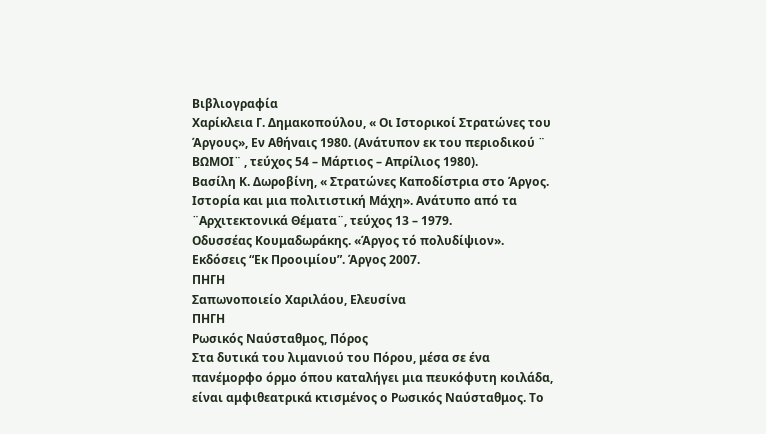Βιβλιογραφία
Χαρίκλεια Γ. Δημακοπούλου, « Οι Ιστορικοί Στρατώνες του Άργους», Εν Αθήναις 1980. (Ανάτυπον εκ του περιοδικού ¨ ΒΩΜΟΙ¨ , τεύχος 54 – Μάρτιος – Απρίλιος 1980).
Βασίλη Κ. Δωροβίνη, « Στρατώνες Καποδίστρια στο Άργος. Ιστορία και μια πολιτιστική Μάχη». Ανάτυπο από τα ¨Αρχιτεκτονικά Θέματα¨, τεύχος 13 – 1979.
Οδυσσέας Κουμαδωράκης. «Άργος τό πολυδίψιον». Εκδόσεις “Εκ Προοιμίου”. Άργος 2007.
ΠΗΓΗ
Σαπωνοποιείο Χαριλάου, Ελευσίνα
ΠΗΓΗ
Ρωσικός Ναύσταθμος, Πόρος
Στα δυτικά του λιμανιού του Πόρου, μέσα σε ένα πανέμορφο όρμο όπου καταλήγει μια πευκόφυτη κοιλάδα, είναι αμφιθεατρικά κτισμένος ο Ρωσικός Ναύσταθμος. Το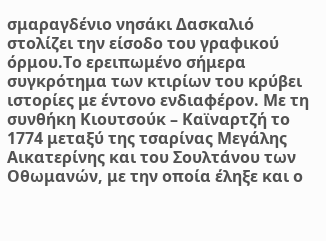σμαραγδένιο νησάκι Δασκαλιό στολίζει την είσοδο του γραφικού όρμου.Το ερειπωμένο σήμερα συγκρότημα των κτιρίων του κρύβει ιστορίες με έντονο ενδιαφέρον. Με τη συνθήκη Κιουτσούκ – Καϊναρτζή το 1774 μεταξύ της τσαρίνας Μεγάλης Αικατερίνης και του Σουλτάνου των Οθωμανών, με την οποία έληξε και ο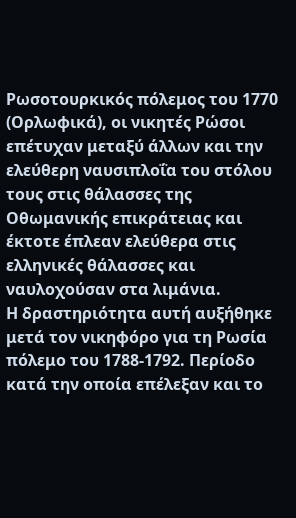Ρωσοτουρκικός πόλεμος του 1770 (Ορλωφικά), οι νικητές Ρώσοι επέτυχαν μεταξύ άλλων και την ελεύθερη ναυσιπλοΐα του στόλου τους στις θάλασσες της Οθωμανικής επικράτειας και έκτοτε έπλεαν ελεύθερα στις ελληνικές θάλασσες και ναυλοχούσαν στα λιμάνια.
Η δραστηριότητα αυτή αυξήθηκε μετά τον νικηφόρο για τη Ρωσία πόλεμο του 1788-1792. Περίοδο κατά την οποία επέλεξαν και το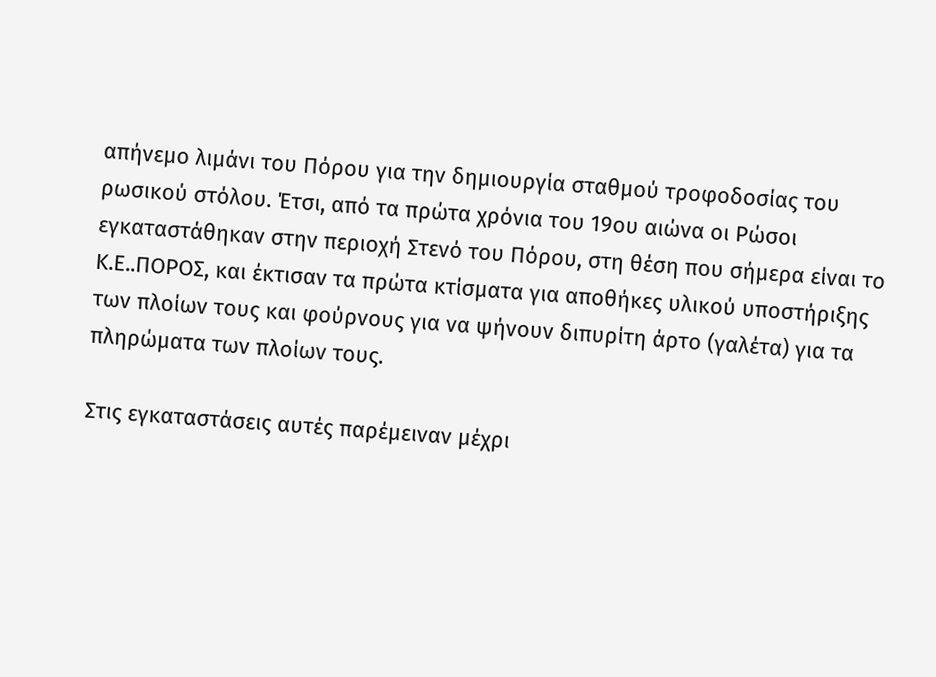απήνεμο λιμάνι του Πόρου για την δημιουργία σταθμού τροφοδοσίας του ρωσικού στόλου. Έτσι, από τα πρώτα χρόνια του 19ου αιώνα οι Ρώσοι εγκαταστάθηκαν στην περιοχή Στενό του Πόρου, στη θέση που σήμερα είναι το Κ.Ε..ΠΟΡΟΣ, και έκτισαν τα πρώτα κτίσματα για αποθήκες υλικού υποστήριξης των πλοίων τους και φούρνους για να ψήνουν διπυρίτη άρτο (γαλέτα) για τα πληρώματα των πλοίων τους.

Στις εγκαταστάσεις αυτές παρέμειναν μέχρι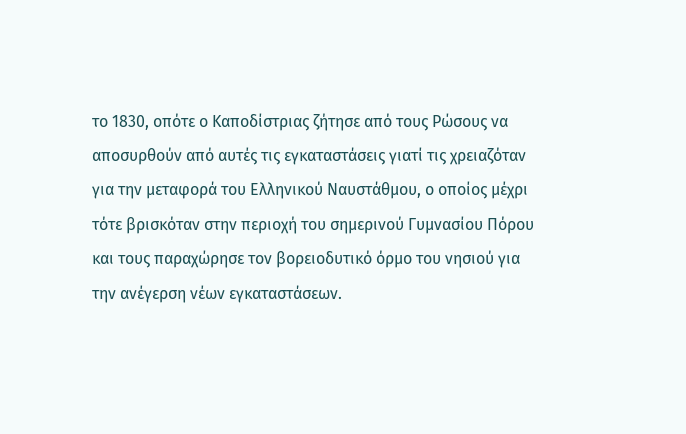το 1830, οπότε ο Καποδίστριας ζήτησε από τους Ρώσους να αποσυρθούν από αυτές τις εγκαταστάσεις γιατί τις χρειαζόταν για την μεταφορά του Ελληνικού Ναυστάθμου, ο οποίος μέχρι τότε βρισκόταν στην περιοχή του σημερινού Γυμνασίου Πόρου και τους παραχώρησε τον βορειοδυτικό όρμο του νησιού για την ανέγερση νέων εγκαταστάσεων.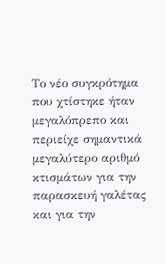Το νέο συγκρότημα που χτίστηκε ήταν μεγαλόπρεπο και περιείχε σημαντικά μεγαλύτερο αριθμό κτισμάτων για την παρασκευή γαλέτας και για την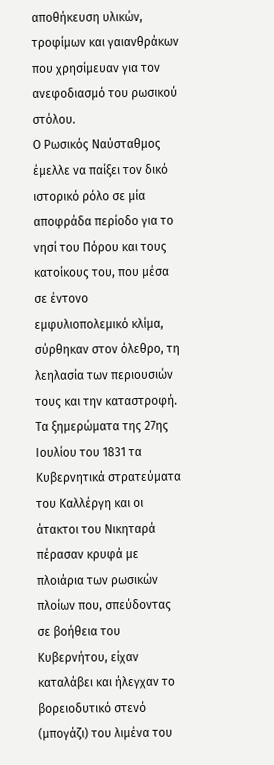αποθήκευση υλικών, τροφίμων και γαιανθράκων που χρησίμευαν για τον ανεφοδιασμό του ρωσικού στόλου.
Ο Ρωσικός Ναύσταθμος έμελλε να παίξει τον δικό ιστορικό ρόλο σε μία αποφράδα περίοδο για το νησί του Πόρου και τους κατοίκους του, που μέσα σε έντονο εμφυλιοπολεμικό κλίμα, σύρθηκαν στον όλεθρο, τη λεηλασία των περιουσιών τους και την καταστροφή.
Τα ξημερώματα της 27ης Ιουλίου του 1831 τα Κυβερνητικά στρατεύματα του Καλλέργη και οι άτακτοι του Νικηταρά πέρασαν κρυφά με πλοιάρια των ρωσικών πλοίων που, σπεύδοντας σε βοήθεια του Κυβερνήτου, είχαν καταλάβει και ήλεγχαν το βορειοδυτικό στενό (μπογάζι) του λιμένα του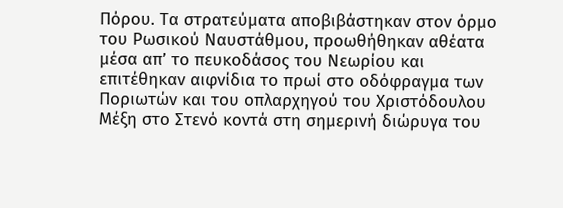Πόρου. Τα στρατεύματα αποβιβάστηκαν στον όρμο του Ρωσικού Ναυστάθμου, προωθήθηκαν αθέατα μέσα απ’ το πευκοδάσος του Νεωρίου και επιτέθηκαν αιφνίδια το πρωί στο οδόφραγμα των Ποριωτών και του οπλαρχηγού του Χριστόδουλου Μέξη στο Στενό κοντά στη σημερινή διώρυγα του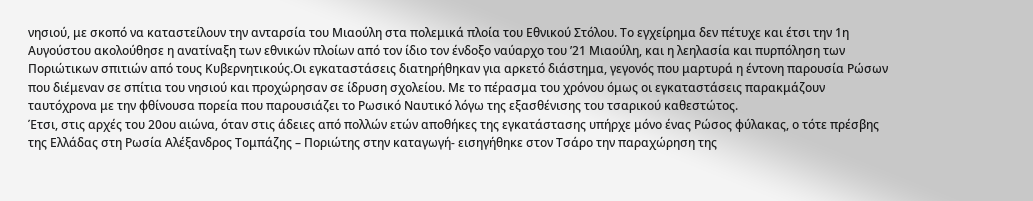νησιού, με σκοπό να καταστείλουν την ανταρσία του Μιαούλη στα πολεμικά πλοία του Εθνικού Στόλου. Το εγχείρημα δεν πέτυχε και έτσι την 1η Αυγούστου ακολούθησε η ανατίναξη των εθνικών πλοίων από τον ίδιο τον ένδοξο ναύαρχο του ’21 Μιαούλη, και η λεηλασία και πυρπόληση των Ποριώτικων σπιτιών από τους Κυβερνητικούς.Οι εγκαταστάσεις διατηρήθηκαν για αρκετό διάστημα, γεγονός που μαρτυρά η έντονη παρουσία Ρώσων που διέμεναν σε σπίτια του νησιού και προχώρησαν σε ίδρυση σχολείου. Με το πέρασμα του χρόνου όμως οι εγκαταστάσεις παρακμάζουν ταυτόχρονα με την φθίνουσα πορεία που παρουσιάζει το Ρωσικό Ναυτικό λόγω της εξασθένισης του τσαρικού καθεστώτος.
Έτσι, στις αρχές του 20ου αιώνα, όταν στις άδειες από πολλών ετών αποθήκες της εγκατάστασης υπήρχε μόνο ένας Ρώσος φύλακας, ο τότε πρέσβης της Ελλάδας στη Ρωσία Αλέξανδρος Τομπάζης – Ποριώτης στην καταγωγή- εισηγήθηκε στον Τσάρο την παραχώρηση της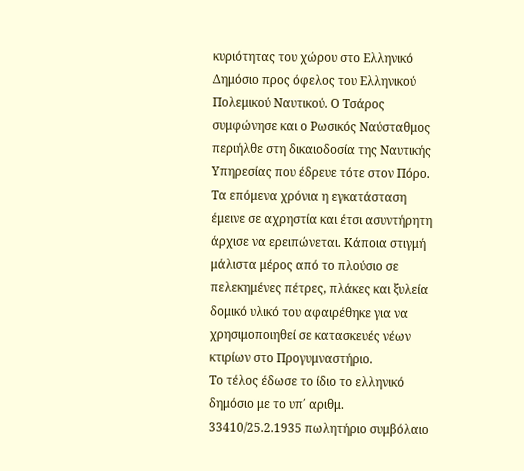κυριότητας του χώρου στο Ελληνικό Δημόσιο προς όφελος του Ελληνικού Πολεμικού Ναυτικού. Ο Τσάρος συμφώνησε και ο Ρωσικός Ναύσταθμος περιήλθε στη δικαιοδοσία της Ναυτικής Υπηρεσίας που έδρευε τότε στον Πόρο.
Τα επόμενα χρόνια η εγκατάσταση έμεινε σε αχρηστία και έτσι ασυντήρητη άρχισε να ερειπώνεται. Κάποια στιγμή μάλιστα μέρος από το πλούσιο σε πελεκημένες πέτρες, πλάκες και ξυλεία δομικό υλικό του αφαιρέθηκε για να χρησιμοποιηθεί σε κατασκευές νέων κτιρίων στο Προγυμναστήριο.
Το τέλος έδωσε το ίδιο το ελληνικό δημόσιο με το υπ΄ αριθμ. 33410/25.2.1935 πωλητήριο συμβόλαιο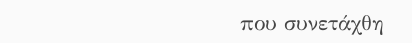που συνετάχθη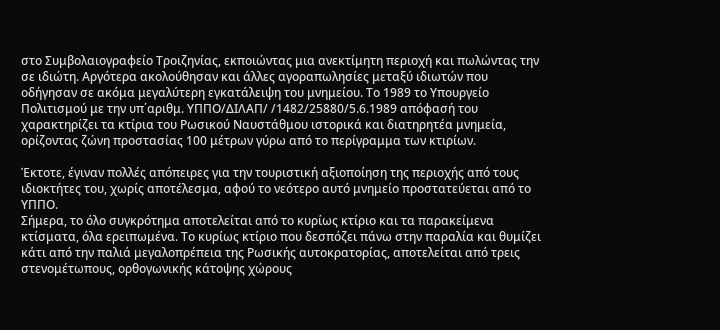στο Συμβολαιογραφείο Τροιζηνίας, εκποιώντας μια ανεκτίμητη περιοχή και πωλώντας την σε ιδιώτη. Αργότερα ακολούθησαν και άλλες αγοραπωλησίες μεταξύ ιδιωτών που οδήγησαν σε ακόμα μεγαλύτερη εγκατάλειψη του μνημείου. Το 1989 το Υπουργείο Πολιτισμού με την υπ΄αριθμ. ΥΠΠΟ/ΔΙΛΑΠ/ /1482/25880/5.6.1989 απόφασή του χαρακτηρίζει τα κτίρια του Ρωσικού Ναυστάθμου ιστορικά και διατηρητέα μνημεία, ορίζοντας ζώνη προστασίας 100 μέτρων γύρω από το περίγραμμα των κτιρίων.

Έκτοτε, έγιναν πολλές απόπειρες για την τουριστική αξιοποίηση της περιοχής από τους ιδιοκτήτες του, χωρίς αποτέλεσμα, αφού το νεότερο αυτό μνημείο προστατεύεται από το ΥΠΠΟ.
Σήμερα, το όλο συγκρότημα αποτελείται από το κυρίως κτίριο και τα παρακείμενα κτίσματα, όλα ερειπωμένα. Το κυρίως κτίριο που δεσπόζει πάνω στην παραλία και θυμίζει κάτι από την παλιά μεγαλοπρέπεια της Ρωσικής αυτοκρατορίας, αποτελείται από τρεις στενομέτωπους, ορθογωνικής κάτοψης χώρους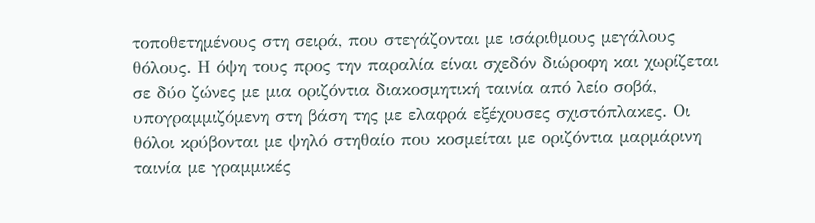τοποθετημένους στη σειρά, που στεγάζονται με ισάριθμους μεγάλους θόλους. Η όψη τους προς την παραλία είναι σχεδόν διώροφη και χωρίζεται σε δύο ζώνες με μια οριζόντια διακοσμητική ταινία από λείο σοβά, υπογραμμιζόμενη στη βάση της με ελαφρά εξέχουσες σχιστόπλακες. Οι θόλοι κρύβονται με ψηλό στηθαίο που κοσμείται με οριζόντια μαρμάρινη ταινία με γραμμικές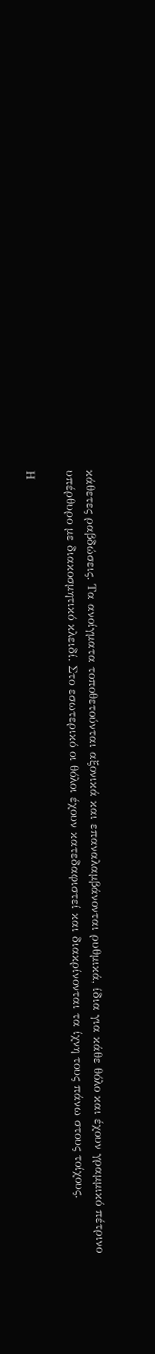κάθετες ραβδώσεις. Τα ανοίγματα τοποθετούνται αξονικά και επαναλαμβάνονται ρυθμικά, ίδια για κάθε θόλο και έχουν γραμμικό πέτρινο υπέρθυρο με διακοσμητικό κλειδί. Στο εσωτερικό οι θόλοι έχουν κατεδαφιστεί και διακρίνονται τα ίχνη τους πάνω στους τοίχους.

Η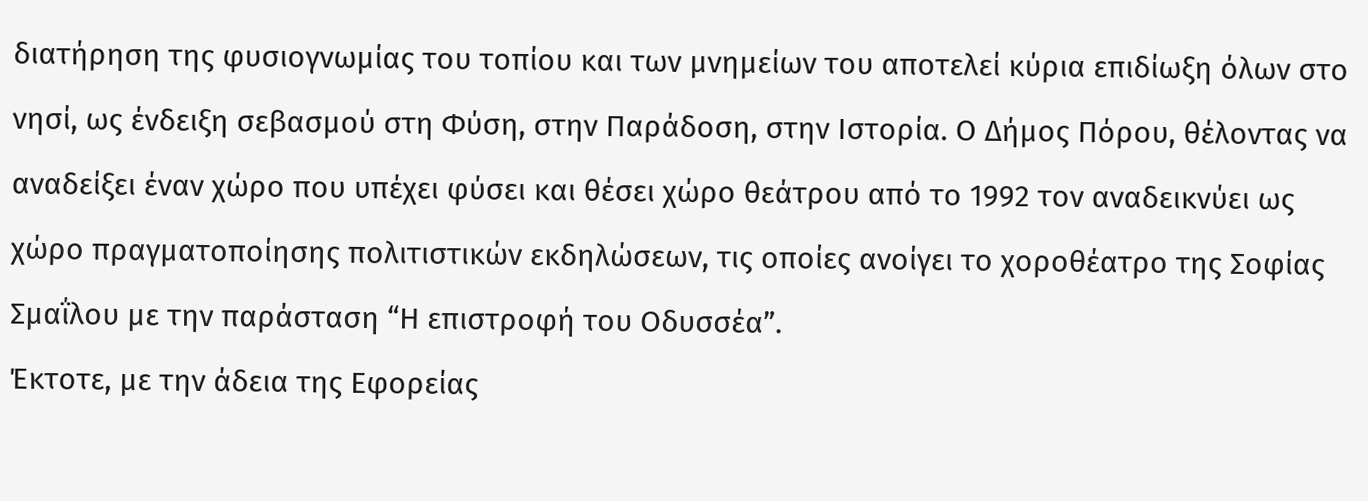διατήρηση της φυσιογνωμίας του τοπίου και των μνημείων του αποτελεί κύρια επιδίωξη όλων στο νησί, ως ένδειξη σεβασμού στη Φύση, στην Παράδοση, στην Ιστορία. Ο Δήμος Πόρου, θέλοντας να αναδείξει έναν χώρο που υπέχει φύσει και θέσει χώρο θεάτρου από το 1992 τον αναδεικνύει ως χώρο πραγματοποίησης πολιτιστικών εκδηλώσεων, τις οποίες ανοίγει το χοροθέατρο της Σοφίας Σμαΐλου με την παράσταση “Η επιστροφή του Οδυσσέα”.
Έκτοτε, με την άδεια της Εφορείας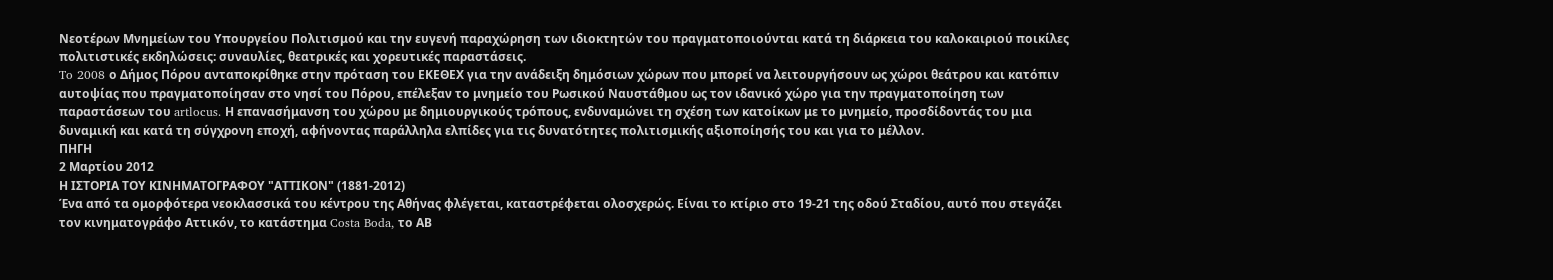Νεοτέρων Μνημείων του Υπουργείου Πολιτισμού και την ευγενή παραχώρηση των ιδιοκτητών του πραγματοποιούνται κατά τη διάρκεια του καλοκαιριού ποικίλες πολιτιστικές εκδηλώσεις: συναυλίες, θεατρικές και χορευτικές παραστάσεις.
To 2008 ο Δήμος Πόρου ανταποκρίθηκε στην πρόταση του ΕΚΕΘΕΧ για την ανάδειξη δημόσιων χώρων που μπορεί να λειτουργήσουν ως χώροι θεάτρου και κατόπιν αυτοψίας που πραγματοποίησαν στο νησί του Πόρου, επέλεξαν το μνημείο του Ρωσικού Ναυστάθμου ως τον ιδανικό χώρο για την πραγματοποίηση των παραστάσεων του artlocus. Η επανασήμανση του χώρου με δημιουργικούς τρόπους, ενδυναμώνει τη σχέση των κατοίκων με το μνημείο, προσδίδοντάς του μια δυναμική και κατά τη σύγχρονη εποχή, αφήνοντας παράλληλα ελπίδες για τις δυνατότητες πολιτισμικής αξιοποίησής του και για το μέλλον.
ΠΗΓΗ
2 Μαρτίου 2012
Η ΙΣΤΟΡΙΑ ΤΟΥ ΚΙΝΗΜΑΤΟΓΡΑΦΟΥ "ΑΤΤΙΚΟΝ" (1881-2012)
Ένα από τα ομορφότερα νεοκλασσικά του κέντρου της Αθήνας φλέγεται, καταστρέφεται ολοσχερώς. Είναι το κτίριο στο 19-21 της οδού Σταδίου, αυτό που στεγάζει τον κινηματογράφο Αττικόν, το κατάστημα Costa Boda, το ΑΒ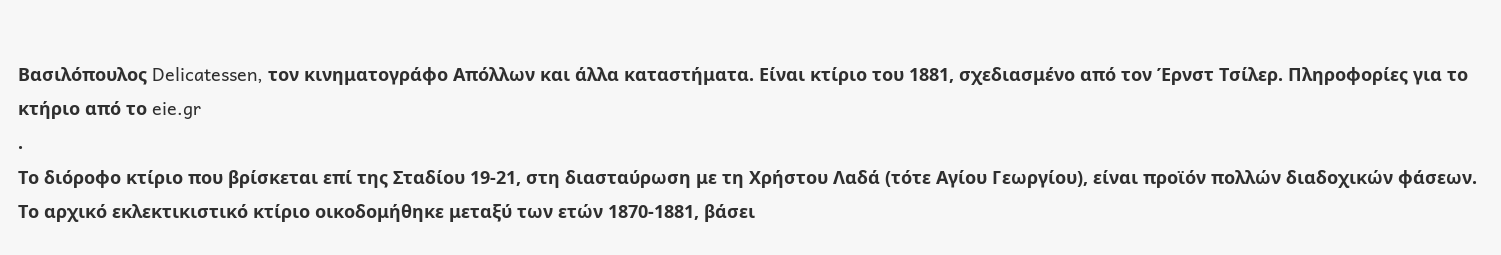Βασιλόπουλος Delicatessen, τον κινηματογράφο Απόλλων και άλλα καταστήματα. Είναι κτίριο του 1881, σχεδιασμένο από τον Έρνστ Τσίλερ. Πληροφορίες για το κτήριο από το eie.gr
.
Το διόροφο κτίριο που βρίσκεται επί της Σταδίου 19-21, στη διασταύρωση με τη Χρήστου Λαδά (τότε Αγίου Γεωργίου), είναι προϊόν πολλών διαδοχικών φάσεων.
Το αρχικό εκλεκτικιστικό κτίριο οικοδομήθηκε μεταξύ των ετών 1870-1881, βάσει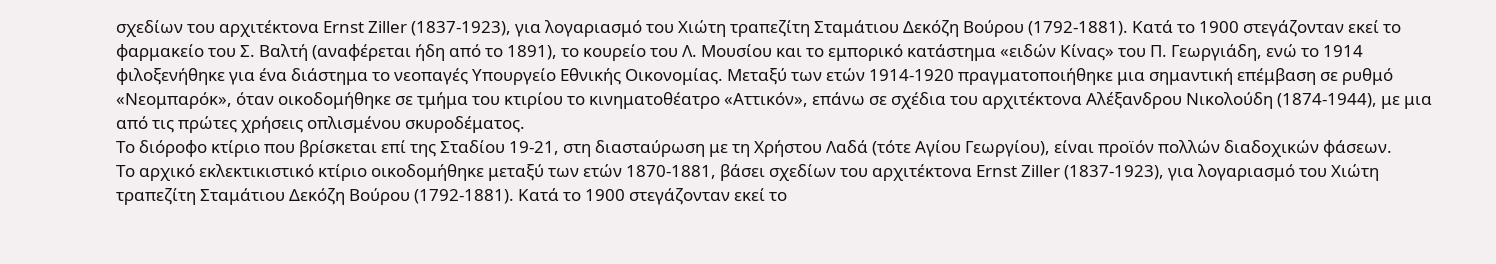σχεδίων του αρχιτέκτονα Ernst Ziller (1837-1923), για λογαριασμό του Χιώτη τραπεζίτη Σταμάτιου Δεκόζη Βούρου (1792-1881). Κατά το 1900 στεγάζονταν εκεί το φαρμακείο του Σ. Βαλτή (αναφέρεται ήδη από το 1891), το κουρείο του Λ. Μουσίου και το εμπορικό κατάστημα «ειδών Κίνας» του Π. Γεωργιάδη, ενώ το 1914 φιλοξενήθηκε για ένα διάστημα το νεοπαγές Υπουργείο Εθνικής Οικονομίας. Μεταξύ των ετών 1914-1920 πραγματοποιήθηκε μια σημαντική επέμβαση σε ρυθμό «Νεομπαρόκ», όταν οικοδομήθηκε σε τμήμα του κτιρίου το κινηματοθέατρο «Αττικόν», επάνω σε σχέδια του αρχιτέκτονα Αλέξανδρου Νικολούδη (1874-1944), με μια από τις πρώτες χρήσεις οπλισμένου σκυροδέματος.
Το διόροφο κτίριο που βρίσκεται επί της Σταδίου 19-21, στη διασταύρωση με τη Χρήστου Λαδά (τότε Αγίου Γεωργίου), είναι προϊόν πολλών διαδοχικών φάσεων.
Το αρχικό εκλεκτικιστικό κτίριο οικοδομήθηκε μεταξύ των ετών 1870-1881, βάσει σχεδίων του αρχιτέκτονα Ernst Ziller (1837-1923), για λογαριασμό του Χιώτη τραπεζίτη Σταμάτιου Δεκόζη Βούρου (1792-1881). Κατά το 1900 στεγάζονταν εκεί το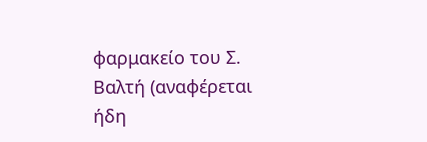φαρμακείο του Σ. Βαλτή (αναφέρεται ήδη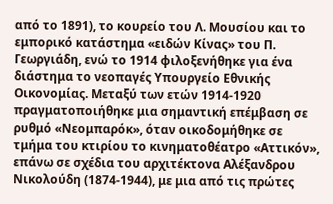από το 1891), το κουρείο του Λ. Μουσίου και το εμπορικό κατάστημα «ειδών Κίνας» του Π. Γεωργιάδη, ενώ το 1914 φιλοξενήθηκε για ένα διάστημα το νεοπαγές Υπουργείο Εθνικής Οικονομίας. Μεταξύ των ετών 1914-1920 πραγματοποιήθηκε μια σημαντική επέμβαση σε ρυθμό «Νεομπαρόκ», όταν οικοδομήθηκε σε τμήμα του κτιρίου το κινηματοθέατρο «Αττικόν», επάνω σε σχέδια του αρχιτέκτονα Αλέξανδρου Νικολούδη (1874-1944), με μια από τις πρώτες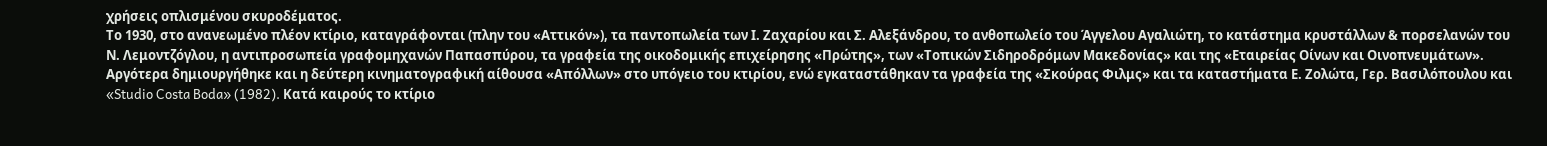χρήσεις οπλισμένου σκυροδέματος.
Το 1930, στο ανανεωμένο πλέον κτίριο, καταγράφονται (πλην του «Αττικόν»), τα παντοπωλεία των Ι. Ζαχαρίου και Σ. Αλεξάνδρου, το ανθοπωλείο του Άγγελου Αγαλιώτη, το κατάστημα κρυστάλλων & πορσελανών του Ν. Λεμοντζόγλου, η αντιπροσωπεία γραφομηχανών Παπασπύρου, τα γραφεία της οικοδομικής επιχείρησης «Πρώτης», των «Τοπικών Σιδηροδρόμων Μακεδονίας» και της «Εταιρείας Οίνων και Οινοπνευμάτων». Αργότερα δημιουργήθηκε και η δεύτερη κινηματογραφική αίθουσα «Απόλλων» στο υπόγειο του κτιρίου, ενώ εγκαταστάθηκαν τα γραφεία της «Σκούρας Φιλμς» και τα καταστήματα Ε. Ζολώτα, Γερ. Βασιλόπουλου και «Studio Costa Boda» (1982). Κατά καιρούς το κτίριο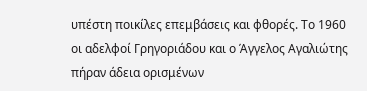υπέστη ποικίλες επεμβάσεις και φθορές. Το 1960 οι αδελφοί Γρηγοριάδου και ο Άγγελος Αγαλιώτης πήραν άδεια ορισμένων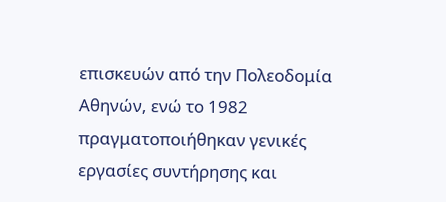επισκευών από την Πολεοδομία Αθηνών, ενώ το 1982 πραγματοποιήθηκαν γενικές εργασίες συντήρησης και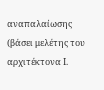αναπαλαίωσης (βάσει μελέτης του αρχιτέκτονα Ι.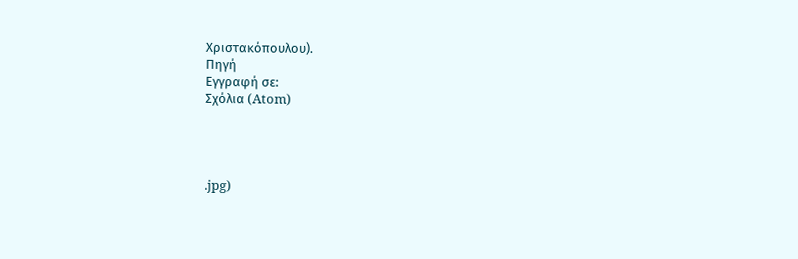Χριστακόπουλου).
Πηγή
Εγγραφή σε:
Σχόλια (Atom)




.jpg)